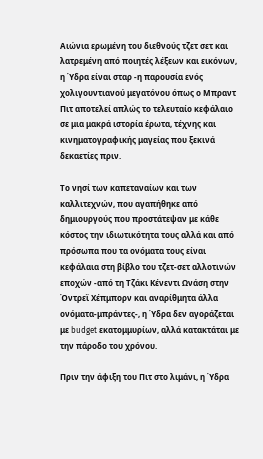Αιώνια ερωμένη του διεθνούς τζετ σετ και λατρεμένη από ποιητές λέξεων και εικόνων, η Ύδρα είναι σταρ -η παρουσία ενός χολιγουντιανού μεγατόνου όπως ο Μπραντ Πιτ αποτελεί απλώς το τελευταίο κεφάλαιο σε μια μακρά ιστορία έρωτα, τέχνης και κινηματογραφικής μαγείας που ξεκινά δεκαετίες πριν.

Το νησί των καπεταναίων και των καλλιτεχνών, που αγαπήθηκε από δημιουργούς που προστάτεψαν με κάθε κόστος την ιδιωτικότητα τους αλλά και από πρόσωπα που τα ονόματα τους είναι κεφάλαια στη βίβλο του τζετ-σετ αλλοτινών εποχών -από τη Τζάκι Κένεντι Ωνάση στην Όντρεϊ Χέπμπορν και αναρίθμητα άλλα ονόματα-μπράντες-, η Ύδρα δεν αγοράζεται με budget εκατομμυρίων, αλλά κατακτάται με την πάροδο του χρόνου.

Πριν την άφιξη του Πιτ στο λιμάνι, η Ύδρα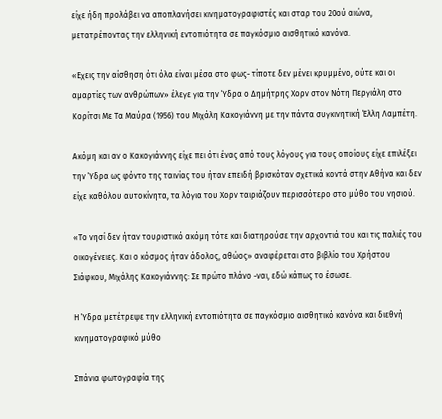είχε ήδη προλάβει να αποπλανήσει κινηματογραφιστές και σταρ του 20ού αιώνα, μετατρέποντας την ελληνική εντοπιότητα σε παγκόσμιο αισθητικό κανόνα.

«Εχεις την αίσθηση ότι όλα είναι μέσα στο φως- τίποτε δεν μένει κρυμμένο, ούτε και οι αμαρτίες των ανθρώπων» έλεγε για την Ύδρα ο Δημήτρης Χορν στον Νότη Περγιάλη στο Κορίτσι Με Τα Μαύρα (1956) του Μιχάλη Κακογιάννη με την πάντα συγκινητική Έλλη Λαμπέτη.

Ακόμη και αν ο Κακογιάννης είχε πει ότι ένας από τους λόγους για τους οποίους είχε επιλέξει την Ύδρα ως φόντο της ταινίας του ήταν επειδή βρισκόταν σχετικά κοντά στην Αθήνα και δεν είχε καθόλου αυτοκίνητα, τα λόγια του Χορν ταιριάζουν περισσότερο στο μύθο του νησιού.

«Το νησί δεν ήταν τουριστικό ακόμη τότε και διατηρούσε την αρχοντιά του και τις παλιές του οικογένειες. Και ο κόσμος ήταν άδολος, αθώος» αναφέρεται στο βιβλίο του Χρήστου Σιάφκου, Μιχάλης Κακογιάννης: Σε πρώτο πλάνο -ναι, εδώ κάπως το έσωσε.

Η Ύδρα μετέτρεψε την ελληνική εντοπιότητα σε παγκόσμιο αισθητικό κανόνα και διεθνή κινηματογραφικό μύθο

Σπάνια φωτογραφία της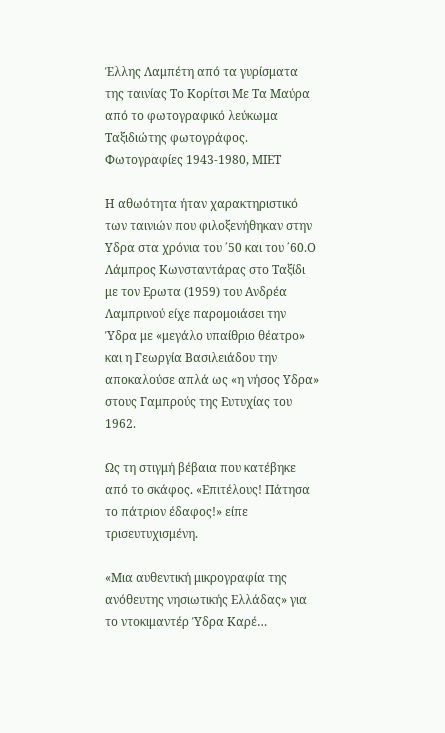Έλλης Λαμπέτη από τα γυρίσματα της ταινίας Το Κορίτσι Με Τα Μαύρα από το φωτογραφικό λεύκωμα Ταξιδιώτης φωτογράφος. Φωτογραφίες 1943-1980, ΜΙΕΤ

Η αθωότητα ήταν χαρακτηριστικό των ταινιών που φιλοξενήθηκαν στην Υδρα στα χρόνια του ΄50 και του ΄60.Ο Λάμπρος Κωνσταντάρας στο Ταξίδι με τον Ερωτα (1959) του Ανδρέα Λαμπρινού είχε παρομοιάσει την Ύδρα με «μεγάλο υπαίθριο θέατρο» και η Γεωργία Βασιλειάδου την αποκαλούσε απλά ως «η νήσος Υδρα» στους Γαμπρούς της Ευτυχίας του 1962.

Ως τη στιγμή βέβαια που κατέβηκε από το σκάφος. «Επιτέλους! Πάτησα το πάτριον έδαφος!» είπε τρισευτυχισμένη.

«Μια αυθεντική μικρογραφία της ανόθευτης νησιωτικής Ελλάδας» για το ντοκιμαντέρ Ύδρα Καρέ…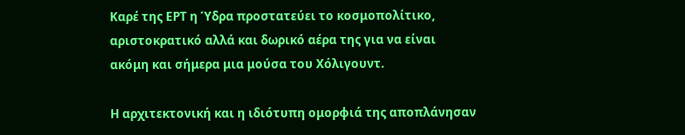Καρέ της ΕΡΤ η Ύδρα προστατεύει το κοσμοπολίτικο, αριστοκρατικό αλλά και δωρικό αέρα της για να είναι ακόμη και σήμερα μια μούσα του Χόλιγουντ.

Η αρχιτεκτονική και η ιδιότυπη ομορφιά της αποπλάνησαν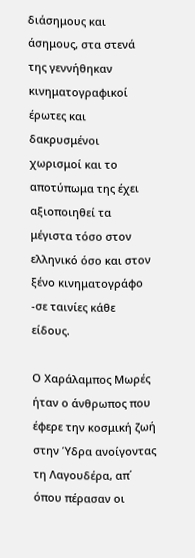διάσημους και άσημους, στα στενά της γεννήθηκαν κινηματογραφικοί έρωτες και δακρυσμένοι χωρισμοί και το αποτύπωμα της έχει αξιοποιηθεί τα μέγιστα τόσο στον ελληνικό όσο και στον ξένο κινηματογράφο -σε ταινίες κάθε είδους.

Ο Χαράλαμπος Μωρές ήταν ο άνθρωπος που έφερε την κοσμική ζωή στην Ύδρα ανοίγοντας τη Λαγουδέρα, απ΄ όπου πέρασαν οι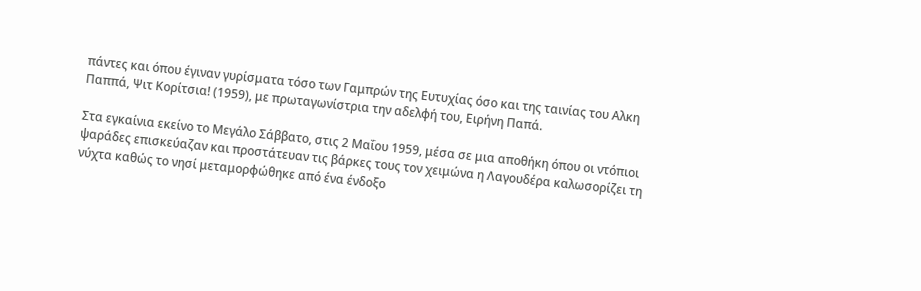πάντες και όπου έγιναν γυρίσματα τόσο των Γαμπρών της Ευτυχίας όσο και της ταινίας του Αλκη Παππά, Ψιτ Κορίτσια! (1959), με πρωταγωνίστρια την αδελφή του, Ειρήνη Παπά.

Στα εγκαίνια εκείνο το Μεγάλο Σάββατο, στις 2 Μαΐου 1959, μέσα σε μια αποθήκη όπου οι ντόπιοι ψαράδες επισκεύαζαν και προστάτευαν τις βάρκες τους τον χειμώνα η Λαγουδέρα καλωσορίζει τη νύχτα καθώς το νησί μεταμορφώθηκε από ένα ένδοξο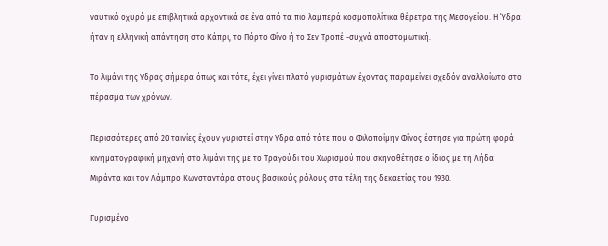ναυτικό οχυρό με επιβλητικά αρχοντικά σε ένα από τα πιο λαμπερά κοσμοπολίτικα θέρετρα της Μεσογείου. Η Ύδρα ήταν η ελληνική απάντηση στο Κάπρι, το Πόρτο Φίνο ή το Σεν Τροπέ -συχνά αποστομωτική.

Το λιμάνι της Υδρας σήμερα όπως και τότε, έχει γίνει πλατό γυρισμάτων έχοντας παραμείνει σχεδόν αναλλοίωτο στο πέρασμα των χρόνων.

Περισσότερες από 20 ταινίες έχουν γυριστεί στην Υδρα από τότε που ο Φιλοποίμην Φίνος έστησε για πρώτη φορά κινηματογραφική μηχανή στο λιμάνι της με το Τραγούδι του Χωρισμού που σκηνοθέτησε ο ίδιος με τη Λήδα Μιράντα και τον Λάμπρο Κωνσταντάρα στους βασικούς ρόλους στα τέλη της δεκαετίας του 1930.

Γυρισμένο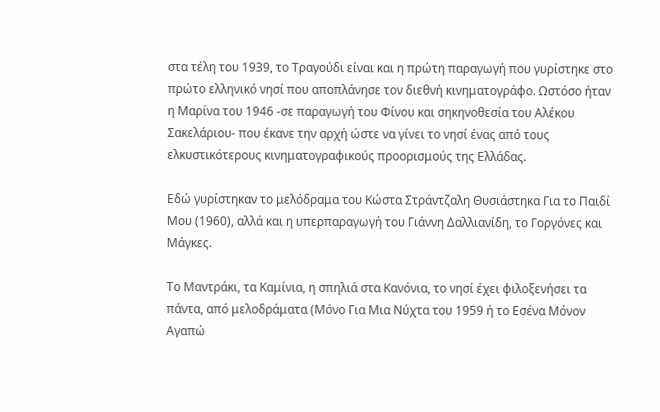στα τέλη του 1939, το Τραγούδι είναι και η πρώτη παραγωγή που γυρίστηκε στο πρώτο ελληνικό νησί που αποπλάνησε τον διεθνή κινηματογράφο. Ωστόσο ήταν η Μαρίνα του 1946 -σε παραγωγή του Φίνου και σηκηνοθεσία του Αλέκου Σακελάριου- που έκανε την αρχή ώστε να γίνει το νησί ένας από τους ελκυστικότερους κινηματογραφικούς προορισμούς της Ελλάδας.

Εδώ γυρίστηκαν το μελόδραμα του Κώστα Στράντζαλη Θυσιάστηκα Για το Παιδί Μου (1960), αλλά και η υπερπαραγωγή του Γιάννη Δαλλιανίδη, το Γοργόνες και Μάγκες.

Το Μαντράκι, τα Καμίνια, η σπηλιά στα Κανόνια, το νησί έχει φιλοξενήσει τα πάντα, από μελοδράματα (Μόνο Για Μια Νύχτα του 1959 ή το Εσένα Μόνον Αγαπώ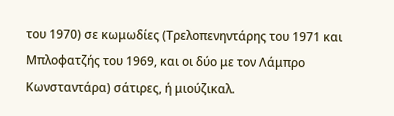του 1970) σε κωμωδίες (Τρελοπενηντάρης του 1971 και Μπλοφατζής του 1969, και οι δύο με τον Λάμπρο Κωνσταντάρα) σάτιρες, ή μιούζικαλ.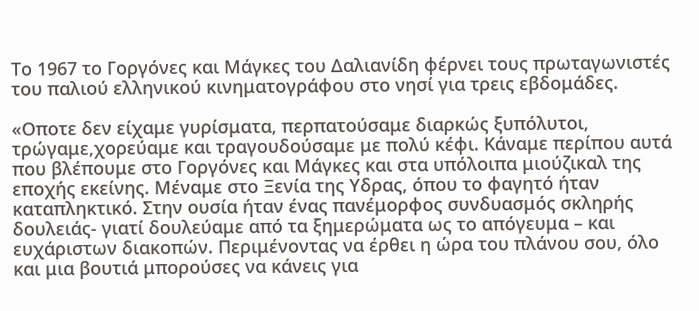Το 1967 το Γοργόνες και Μάγκες του Δαλιανίδη φέρνει τους πρωταγωνιστές του παλιού ελληνικού κινηματογράφου στο νησί για τρεις εβδομάδες.

«Οποτε δεν είχαμε γυρίσματα, περπατούσαμε διαρκώς ξυπόλυτοι, τρώγαμε,χορεύαμε και τραγουδούσαμε με πολύ κέφι. Κάναμε περίπου αυτά που βλέπουμε στο Γοργόνες και Μάγκες και στα υπόλοιπα μιούζικαλ της εποχής εκείνης. Μέναμε στο Ξενία της Υδρας, όπου το φαγητό ήταν καταπληκτικό. Στην ουσία ήταν ένας πανέμορφος συνδυασμός σκληρής δουλειάς- γιατί δουλεύαμε από τα ξημερώματα ως το απόγευμα – και ευχάριστων διακοπών. Περιμένοντας να έρθει η ώρα του πλάνου σου, όλο και μια βουτιά μπορούσες να κάνεις για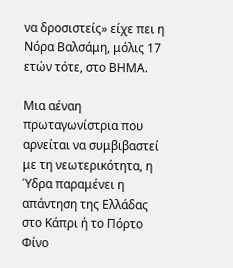να δροσιστείς» είχε πει η Νόρα Βαλσάμη, μόλις 17 ετών τότε, στο ΒΗΜΑ.

Μια αέναη πρωταγωνίστρια που αρνείται να συμβιβαστεί με τη νεωτερικότητα, η Ύδρα παραμένει η απάντηση της Ελλάδας στο Κάπρι ή το Πόρτο Φίνο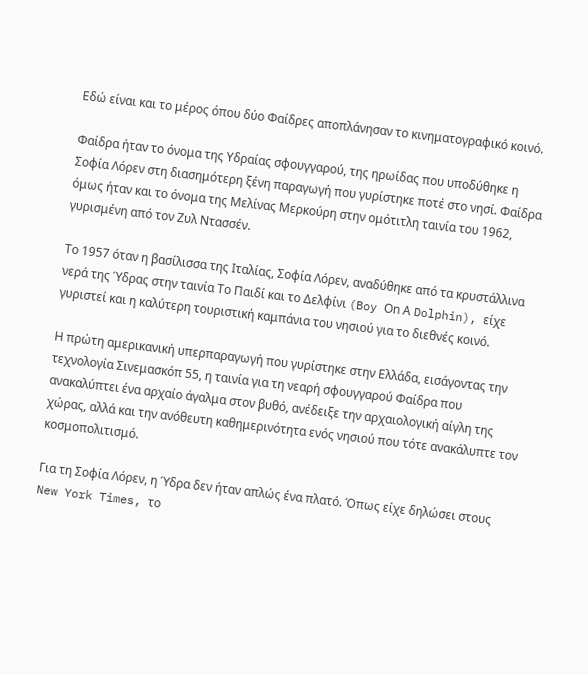Εδώ είναι και το μέρος όπου δύο Φαίδρες αποπλάνησαν το κινηματογραφικό κοινό.

Φαίδρα ήταν το όνομα της Υδραίας σφουγγαρού, της ηρωίδας που υποδύθηκε η Σοφία Λόρεν στη διασημότερη ξένη παραγωγή που γυρίστηκε ποτέ στο νησί. Φαίδρα όμως ήταν και το όνομα της Μελίνας Μερκούρη στην ομότιτλη ταινία του 1962, γυρισμένη από τον Ζυλ Ντασσέν.

Το 1957 όταν η βασίλισσα της Ιταλίας, Σοφία Λόρεν, αναδύθηκε από τα κρυστάλλινα νερά της Ύδρας στην ταινία Το Παιδί και το Δελφίνι (Boy Οn Α Dolphin), είχε γυριστεί και η καλύτερη τουριστική καμπάνια του νησιού για το διεθνές κοινό.

Η πρώτη αμερικανική υπερπαραγωγή που γυρίστηκε στην Ελλάδα, εισάγοντας την τεχνολογία Σινεμασκόπ 55, η ταινία για τη νεαρή σφουγγαρού Φαίδρα που ανακαλύπτει ένα αρχαίο άγαλμα στον βυθό, ανέδειξε την αρχαιολογική αίγλη της χώρας, αλλά και την ανόθευτη καθημερινότητα ενός νησιού που τότε ανακάλυπτε τον κοσμοπολιτισμό.

Για τη Σοφία Λόρεν, η Ύδρα δεν ήταν απλώς ένα πλατό. Όπως είχε δηλώσει στους New York Times, το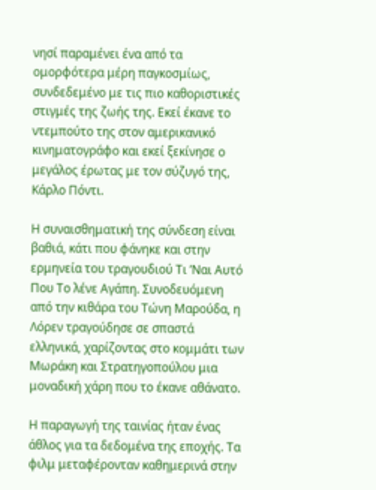νησί παραμένει ένα από τα ομορφότερα μέρη παγκοσμίως, συνδεδεμένο με τις πιο καθοριστικές στιγμές της ζωής της. Εκεί έκανε το ντεμπούτο της στον αμερικανικό κινηματογράφο και εκεί ξεκίνησε ο μεγάλος έρωτας με τον σύζυγό της, Κάρλο Πόντι.

Η συναισθηματική της σύνδεση είναι βαθιά, κάτι που φάνηκε και στην ερμηνεία του τραγουδιού Τι ’Ναι Αυτό Που Το λένε Αγάπη. Συνοδευόμενη από την κιθάρα του Τώνη Μαρούδα, η Λόρεν τραγούδησε σε σπαστά ελληνικά, χαρίζοντας στο κομμάτι των Μωράκη και Στρατηγοπούλου μια μοναδική χάρη που το έκανε αθάνατο.

Η παραγωγή της ταινίας ήταν ένας άθλος για τα δεδομένα της εποχής. Τα φιλμ μεταφέρονταν καθημερινά στην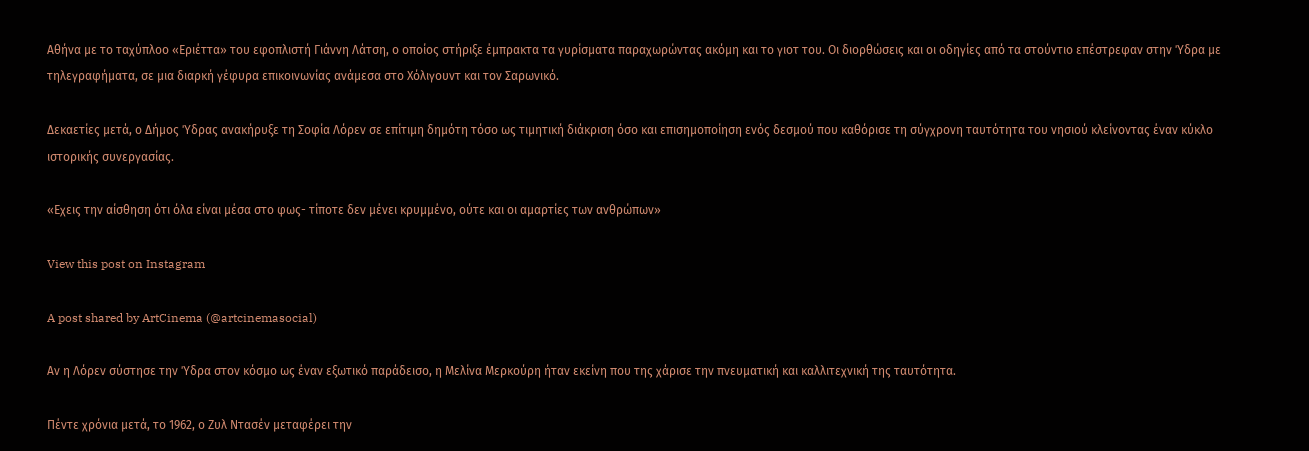Αθήνα με το ταχύπλοο «Εριέττα» του εφοπλιστή Γιάννη Λάτση, ο οποίος στήριξε έμπρακτα τα γυρίσματα παραχωρώντας ακόμη και το γιοτ του. Οι διορθώσεις και οι οδηγίες από τα στούντιο επέστρεφαν στην Ύδρα με τηλεγραφήματα, σε μια διαρκή γέφυρα επικοινωνίας ανάμεσα στο Χόλιγουντ και τον Σαρωνικό.

Δεκαετίες μετά, ο Δήμος Ύδρας ανακήρυξε τη Σοφία Λόρεν σε επίτιμη δημότη τόσο ως τιμητική διάκριση όσο και επισημοποίηση ενός δεσμού που καθόρισε τη σύγχρονη ταυτότητα του νησιού κλείνοντας έναν κύκλο ιστορικής συνεργασίας.

«Εχεις την αίσθηση ότι όλα είναι μέσα στο φως- τίποτε δεν μένει κρυμμένο, ούτε και οι αμαρτίες των ανθρώπων»

View this post on Instagram

A post shared by ArtCinema (@artcinemasocial)

Αν η Λόρεν σύστησε την Ύδρα στον κόσμο ως έναν εξωτικό παράδεισο, η Μελίνα Μερκούρη ήταν εκείνη που της χάρισε την πνευματική και καλλιτεχνική της ταυτότητα.

Πέντε χρόνια μετά, το 1962, ο Ζυλ Ντασέν μεταφέρει την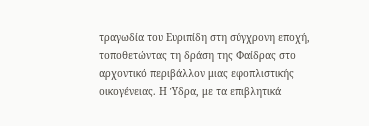τραγωδία του Ευριπίδη στη σύγχρονη εποχή, τοποθετώντας τη δράση της Φαίδρας στο αρχοντικό περιβάλλον μιας εφοπλιστικής οικογένειας. Η Ύδρα, με τα επιβλητικά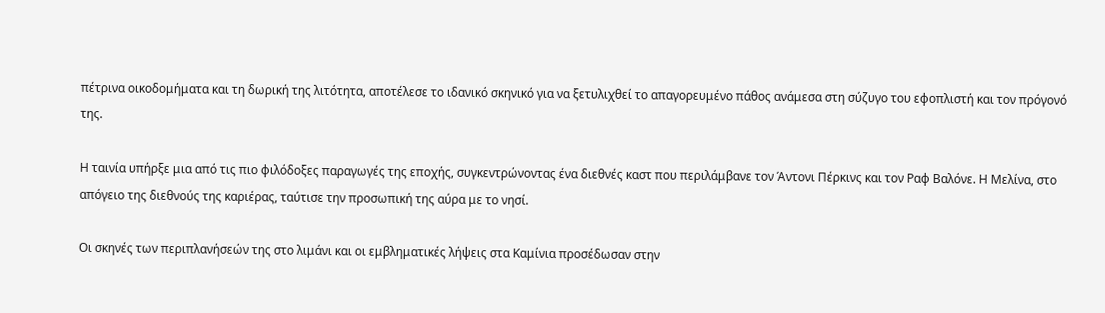πέτρινα οικοδομήματα και τη δωρική της λιτότητα, αποτέλεσε το ιδανικό σκηνικό για να ξετυλιχθεί το απαγορευμένο πάθος ανάμεσα στη σύζυγο του εφοπλιστή και τον πρόγονό της.

Η ταινία υπήρξε μια από τις πιο φιλόδοξες παραγωγές της εποχής, συγκεντρώνοντας ένα διεθνές καστ που περιλάμβανε τον Άντονι Πέρκινς και τον Ραφ Βαλόνε. Η Μελίνα, στο απόγειο της διεθνούς της καριέρας, ταύτισε την προσωπική της αύρα με το νησί.

Οι σκηνές των περιπλανήσεών της στο λιμάνι και οι εμβληματικές λήψεις στα Καμίνια προσέδωσαν στην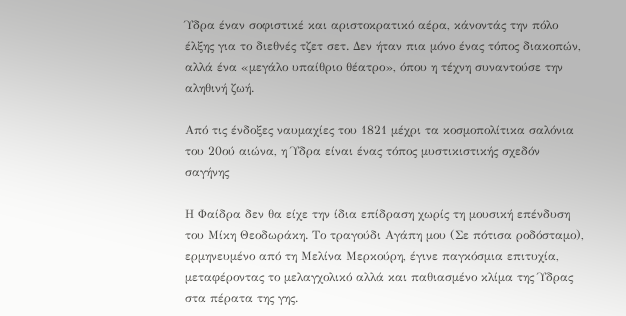Ύδρα έναν σοφιστικέ και αριστοκρατικό αέρα, κάνοντάς την πόλο έλξης για το διεθνές τζετ σετ. Δεν ήταν πια μόνο ένας τόπος διακοπών, αλλά ένα «μεγάλο υπαίθριο θέατρο», όπου η τέχνη συναντούσε την αληθινή ζωή.

Από τις ένδοξες ναυμαχίες του 1821 μέχρι τα κοσμοπολίτικα σαλόνια του 20ού αιώνα, η Ύδρα είναι ένας τόπος μυστικιστικής σχεδόν σαγήνης

Η Φαίδρα δεν θα είχε την ίδια επίδραση χωρίς τη μουσική επένδυση του Μίκη Θεοδωράκη. Το τραγούδι Αγάπη μου (Σε πότισα ροδόσταμο), ερμηνευμένο από τη Μελίνα Μερκούρη, έγινε παγκόσμια επιτυχία, μεταφέροντας το μελαγχολικό αλλά και παθιασμένο κλίμα της Ύδρας στα πέρατα της γης.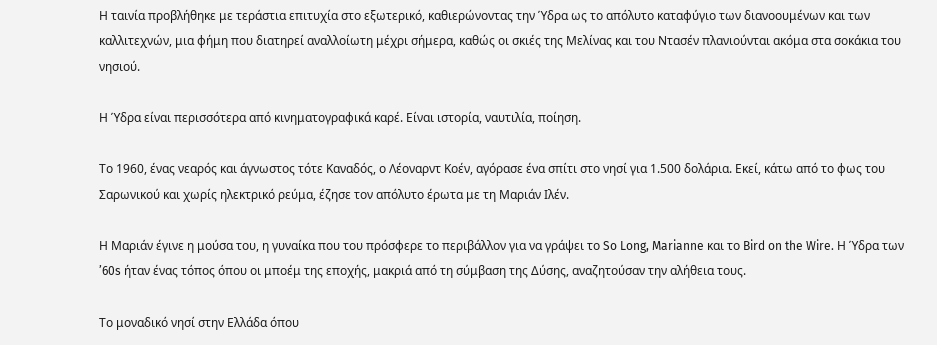Η ταινία προβλήθηκε με τεράστια επιτυχία στο εξωτερικό, καθιερώνοντας την Ύδρα ως το απόλυτο καταφύγιο των διανοουμένων και των καλλιτεχνών, μια φήμη που διατηρεί αναλλοίωτη μέχρι σήμερα, καθώς οι σκιές της Μελίνας και του Ντασέν πλανιούνται ακόμα στα σοκάκια του νησιού.

Η Ύδρα είναι περισσότερα από κινηματογραφικά καρέ. Είναι ιστορία, ναυτιλία, ποίηση.

Το 1960, ένας νεαρός και άγνωστος τότε Καναδός, ο Λέοναρντ Κοέν, αγόρασε ένα σπίτι στο νησί για 1.500 δολάρια. Εκεί, κάτω από το φως του Σαρωνικού και χωρίς ηλεκτρικό ρεύμα, έζησε τον απόλυτο έρωτα με τη Μαριάν Ιλέν.

Η Μαριάν έγινε η μούσα του, η γυναίκα που του πρόσφερε το περιβάλλον για να γράψει το So Long, Marianne και το Bird on the Wire. Η Ύδρα των ’60s ήταν ένας τόπος όπου οι μποέμ της εποχής, μακριά από τη σύμβαση της Δύσης, αναζητούσαν την αλήθεια τους.

Το μοναδικό νησί στην Ελλάδα όπου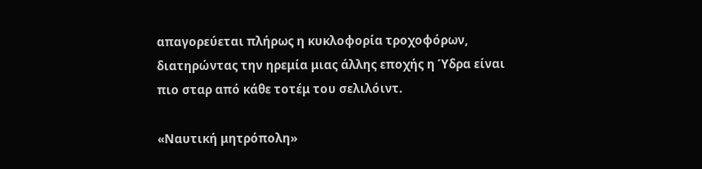απαγορεύεται πλήρως η κυκλοφορία τροχοφόρων, διατηρώντας την ηρεμία μιας άλλης εποχής η Ύδρα είναι πιο σταρ από κάθε τοτέμ του σελιλόιντ.

«Ναυτική μητρόπολη»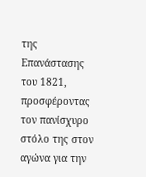της Επανάστασης του 1821, προσφέροντας τον πανίσχυρο στόλο της στον αγώνα για την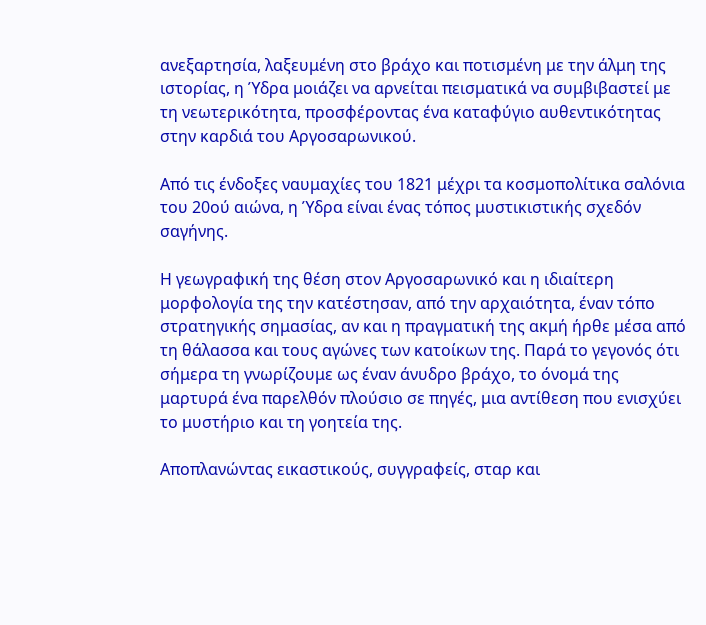ανεξαρτησία, λαξευμένη στο βράχο και ποτισμένη με την άλμη της ιστορίας, η Ύδρα μοιάζει να αρνείται πεισματικά να συμβιβαστεί με τη νεωτερικότητα, προσφέροντας ένα καταφύγιο αυθεντικότητας στην καρδιά του Αργοσαρωνικού.

Από τις ένδοξες ναυμαχίες του 1821 μέχρι τα κοσμοπολίτικα σαλόνια του 20ού αιώνα, η Ύδρα είναι ένας τόπος μυστικιστικής σχεδόν σαγήνης.

Η γεωγραφική της θέση στον Αργοσαρωνικό και η ιδιαίτερη μορφολογία της την κατέστησαν, από την αρχαιότητα, έναν τόπο στρατηγικής σημασίας, αν και η πραγματική της ακμή ήρθε μέσα από τη θάλασσα και τους αγώνες των κατοίκων της. Παρά το γεγονός ότι σήμερα τη γνωρίζουμε ως έναν άνυδρο βράχο, το όνομά της μαρτυρά ένα παρελθόν πλούσιο σε πηγές, μια αντίθεση που ενισχύει το μυστήριο και τη γοητεία της.

Αποπλανώντας εικαστικούς, συγγραφείς, σταρ και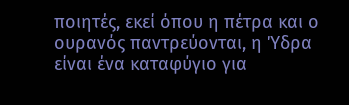ποιητές, εκεί όπου η πέτρα και ο ουρανός παντρεύονται, η Ύδρα είναι ένα καταφύγιο για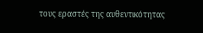τους εραστές της αυθεντικότητας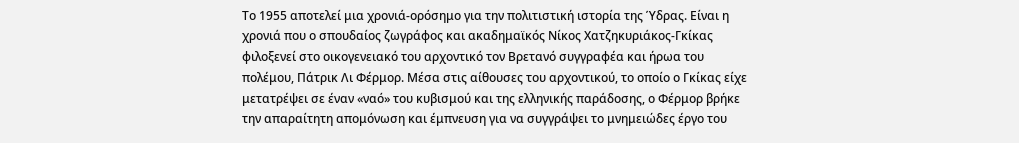Το 1955 αποτελεί μια χρονιά-ορόσημο για την πολιτιστική ιστορία της Ύδρας. Είναι η χρονιά που ο σπουδαίος ζωγράφος και ακαδημαϊκός Νίκος Χατζηκυριάκος-Γκίκας φιλοξενεί στο οικογενειακό του αρχοντικό τον Βρετανό συγγραφέα και ήρωα του πολέμου, Πάτρικ Λι Φέρμορ. Μέσα στις αίθουσες του αρχοντικού, το οποίο ο Γκίκας είχε μετατρέψει σε έναν «ναό» του κυβισμού και της ελληνικής παράδοσης, ο Φέρμορ βρήκε την απαραίτητη απομόνωση και έμπνευση για να συγγράψει το μνημειώδες έργο του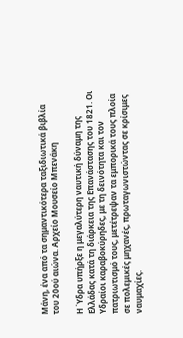Μάνη, ένα από τα σημαντικότερα ταξιδιωτικά βιβλία του 20ού αιώνα. Αρχείο Μουσείο Μπενάκη

Η Ύδρα υπήρξε η μεγαλύτερη ναυτική δύναμη της Ελλάδας κατά τη διάρκεια της Επανάστασης του 1821. Οι Υδραίοι καραβοκύρηδες, με τη δεινότητα και τον πατριωτισμό τους, μετέτρεψαν τα εμπορικά τους πλοία σε πολεμικές μηχανές, πρωταγωνιστώντας σε κρίσιμες ναυμαχίες.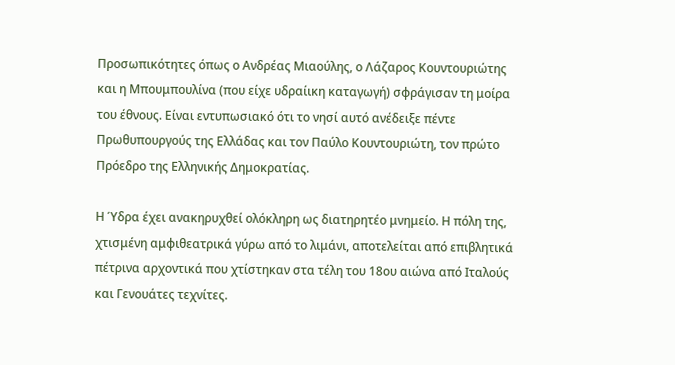Προσωπικότητες όπως ο Ανδρέας Μιαούλης, ο Λάζαρος Κουντουριώτης και η Μπουμπουλίνα (που είχε υδραίικη καταγωγή) σφράγισαν τη μοίρα του έθνους. Είναι εντυπωσιακό ότι το νησί αυτό ανέδειξε πέντε Πρωθυπουργούς της Ελλάδας και τον Παύλο Κουντουριώτη, τον πρώτο Πρόεδρο της Ελληνικής Δημοκρατίας.

Η Ύδρα έχει ανακηρυχθεί ολόκληρη ως διατηρητέο μνημείο. Η πόλη της, χτισμένη αμφιθεατρικά γύρω από το λιμάνι, αποτελείται από επιβλητικά πέτρινα αρχοντικά που χτίστηκαν στα τέλη του 18ου αιώνα από Ιταλούς και Γενουάτες τεχνίτες.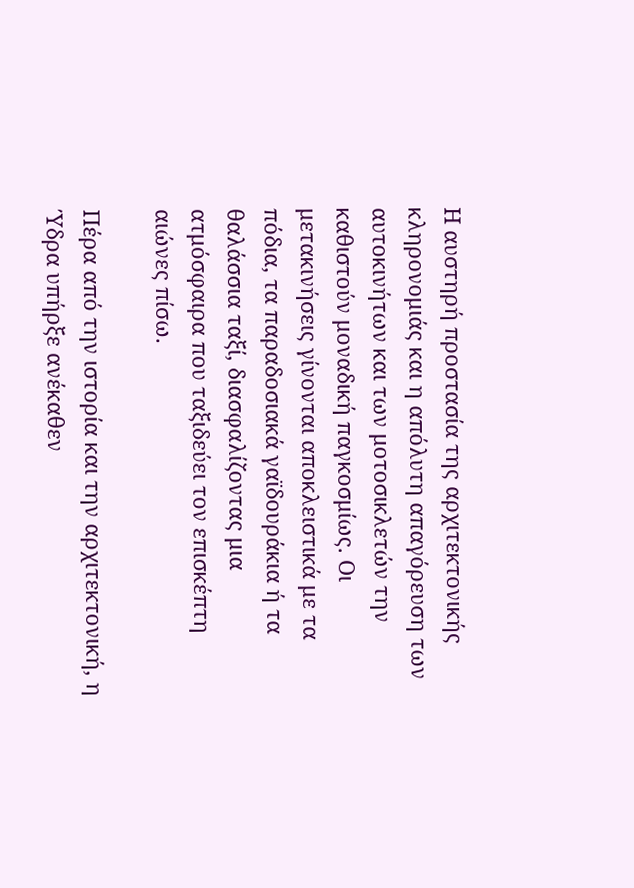Η αυστηρή προστασία της αρχιτεκτονικής κληρονομιάς και η απόλυτη απαγόρευση των αυτοκινήτων και των μοτοσικλετών την καθιστούν μοναδική παγκοσμίως. Οι μετακινήσεις γίνονται αποκλειστικά με τα πόδια, τα παραδοσιακά γαϊδουράκια ή τα θαλάσσια ταξί, διασφαλίζοντας μια ατμόσφαιρα που ταξιδεύει τον επισκέπτη αιώνες πίσω.

Πέρα από την ιστορία και την αρχιτεκτονική, η Ύδρα υπήρξε ανέκαθεν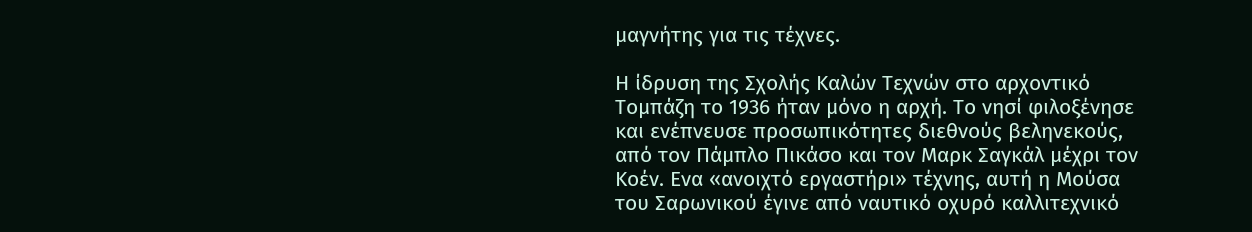μαγνήτης για τις τέχνες.

Η ίδρυση της Σχολής Καλών Τεχνών στο αρχοντικό Τομπάζη το 1936 ήταν μόνο η αρχή. Το νησί φιλοξένησε και ενέπνευσε προσωπικότητες διεθνούς βεληνεκούς, από τον Πάμπλο Πικάσο και τον Μαρκ Σαγκάλ μέχρι τον Κοέν. Ενα «ανοιχτό εργαστήρι» τέχνης, αυτή η Μούσα του Σαρωνικού έγινε από ναυτικό οχυρό καλλιτεχνικό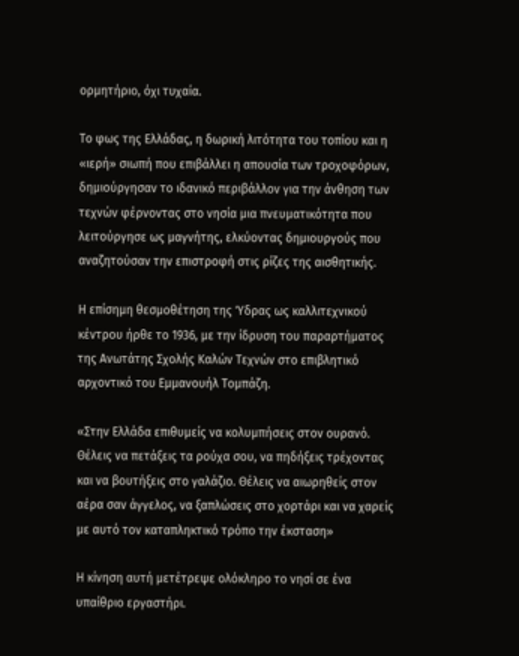ορμητήριο, όχι τυχαία.

Το φως της Ελλάδας, η δωρική λιτότητα του τοπίου και η «ιερή» σιωπή που επιβάλλει η απουσία των τροχοφόρων, δημιούργησαν το ιδανικό περιβάλλον για την άνθηση των τεχνών φέρνοντας στο νησία μια πνευματικότητα που λειτούργησε ως μαγνήτης, ελκύοντας δημιουργούς που αναζητούσαν την επιστροφή στις ρίζες της αισθητικής.

Η επίσημη θεσμοθέτηση της Ύδρας ως καλλιτεχνικού κέντρου ήρθε το 1936, με την ίδρυση του παραρτήματος της Ανωτάτης Σχολής Καλών Τεχνών στο επιβλητικό αρχοντικό του Εμμανουήλ Τομπάζη.

«Στην Ελλάδα επιθυμείς να κολυμπήσεις στον ουρανό. Θέλεις να πετάξεις τα ρούχα σου, να πηδήξεις τρέχοντας και να βουτήξεις στο γαλάζιο. Θέλεις να αιωρηθείς στον αέρα σαν άγγελος, να ξαπλώσεις στο χορτάρι και να χαρείς με αυτό τον καταπληκτικό τρόπο την έκσταση»

Η κίνηση αυτή μετέτρεψε ολόκληρο το νησί σε ένα υπαίθριο εργαστήρι.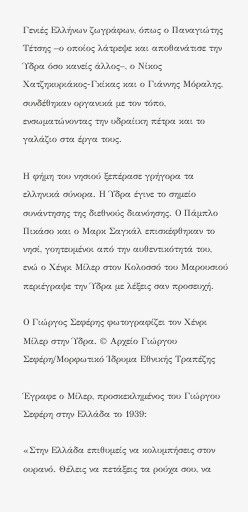Γενιές Ελλήνων ζωγράφων, όπως ο Παναγιώτης Τέτσης –ο οποίος λάτρεψε και αποθανάτισε την Ύδρα όσο κανείς άλλος–, ο Νίκος Χατζηκυριάκος-Γκίκας και ο Γιάννης Μόραλης, συνδέθηκαν οργανικά με τον τόπο, ενσωματώνοντας την υδραίικη πέτρα και το γαλάζιο στα έργα τους.

Η φήμη του νησιού ξεπέρασε γρήγορα τα ελληνικά σύνορα. Η Ύδρα έγινε το σημείο συνάντησης της διεθνούς διανόησης. Ο Πάμπλο Πικάσο και ο Μαρκ Σαγκάλ επισκέφθηκαν το νησί, γοητευμένοι από την αυθεντικότητά του, ενώ ο Χένρι Μίλερ στον Κολοσσό του Μαρουσιού περιέγραψε την Ύδρα με λέξεις σαν προσευχή.

Ο Γιώργος Σεφέρης φωτογραφίζει τον Χένρι Μίλερ στην Ύδρα. © Αρχείο Γιώργου Σεφέρη/Μορφωτικό Ίδρυμα Εθνικής Τραπέζης

Έγραφε ο Μίλερ, προσκεκλημένος του Γιώργου Σεφέρη στην Ελλάδα το 1939:

«Στην Ελλάδα επιθυμείς να κολυμπήσεις στον ουρανό. Θέλεις να πετάξεις τα ρούχα σου, να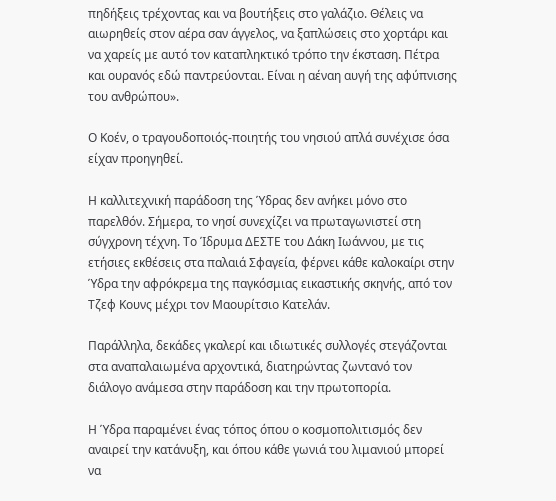πηδήξεις τρέχοντας και να βουτήξεις στο γαλάζιο. Θέλεις να αιωρηθείς στον αέρα σαν άγγελος, να ξαπλώσεις στο χορτάρι και να χαρείς με αυτό τον καταπληκτικό τρόπο την έκσταση. Πέτρα και ουρανός εδώ παντρεύονται. Είναι η αέναη αυγή της αφύπνισης του ανθρώπου».

Ο Κοέν, ο τραγουδοποιός-ποιητής του νησιού απλά συνέχισε όσα είχαν προηγηθεί.

Η καλλιτεχνική παράδοση της Ύδρας δεν ανήκει μόνο στο παρελθόν. Σήμερα, το νησί συνεχίζει να πρωταγωνιστεί στη σύγχρονη τέχνη. Το Ίδρυμα ΔΕΣΤΕ του Δάκη Ιωάννου, με τις ετήσιες εκθέσεις στα παλαιά Σφαγεία, φέρνει κάθε καλοκαίρι στην Ύδρα την αφρόκρεμα της παγκόσμιας εικαστικής σκηνής, από τον Τζεφ Κουνς μέχρι τον Mαουρίτσιο Κατελάν.

Παράλληλα, δεκάδες γκαλερί και ιδιωτικές συλλογές στεγάζονται στα αναπαλαιωμένα αρχοντικά, διατηρώντας ζωντανό τον διάλογο ανάμεσα στην παράδοση και την πρωτοπορία.

Η Ύδρα παραμένει ένας τόπος όπου ο κοσμοπολιτισμός δεν αναιρεί την κατάνυξη, και όπου κάθε γωνιά του λιμανιού μπορεί να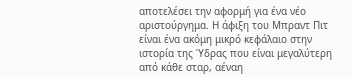αποτελέσει την αφορμή για ένα νέο αριστούργημα. Η άφιξη του Μπραντ Πιτ είναι ένα ακόμη μικρό κεφάλαιο στην ιστορία της Ύδρας που είναι μεγαλύτερη από κάθε σταρ, αέναη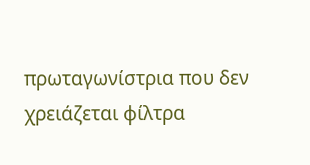πρωταγωνίστρια που δεν χρειάζεται φίλτρα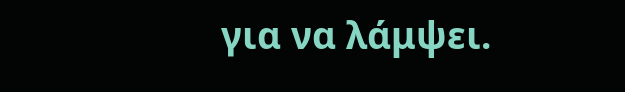για να λάμψει.